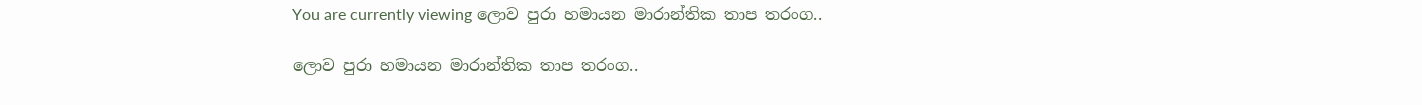You are currently viewing ලොව පුරා හමායන මාරාන්තික තාප තරංග..

ලොව පුරා හමායන මාරාන්තික තාප තරංග..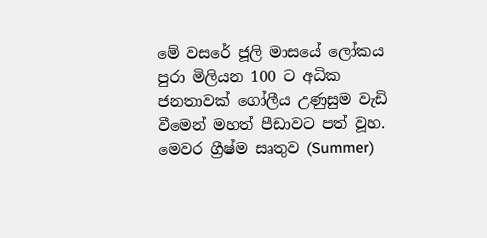මේ වසරේ ජූලි මාසයේ ලෝකය පුරා මිලියන 100 ට අධික ජනතාවක් ගෝලීය උණුසුම වැඩි වීමෙන් මහත් පීඩාවට පත් වූහ. මෙවර ග්‍රීෂ්ම සෘතුව (Summer)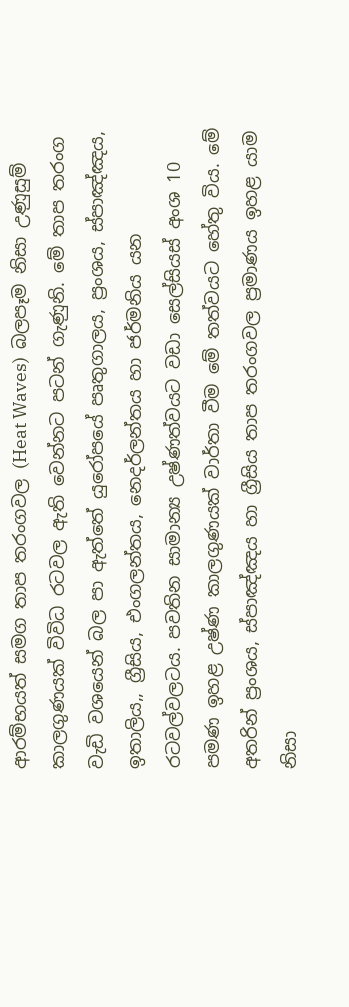ආරම්භයත් සමග තාප තරංගවල (Heat Waves)  බලපෑම නිසා උණුසුම් කාලගුණයක් විවිධ රටවල ඇති වෙන්නට පටන් ගැණුනි. මේ තාප තරංග වැඩි වශයෙන් බල පා ඇත්තේ යුරෝපයේ පෘතුගාලය, ප්‍රංශය, ස්පාඤ්ඤය, ඉතාලිය,, ග්‍රීසිය, එංගලන්තය, නෙදර්ලන්තය හා ජර්මනිය යන රටවල්වලටය. පවතින සාමාන්‍ය උෂ්ණත්වයට වඩා සෙල්සියස් අංශ 10 පමණ ඉහළ උෂ්ණ කාලගුණයක් වාර්තා වීම මේ තත්වයට හේතු විය. මේ අතරින් ප්‍රංශය, ස්පාඤ්ඤය හා ග්‍රීසිය තාප තරංගවල ප්‍රමාණය ඉහළ යාම නිසා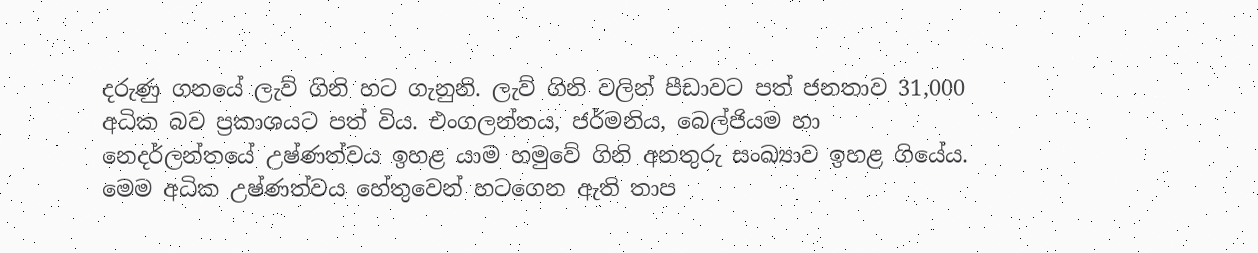දරුණු ගනයේ ලැව් ගිනි හට ගැනුනි. ලැව් ගිනි වලින් පීඩාවට පත් ජනතාව 31,000 අධික බව ප්‍රකාශයට පත් විය. එංගලන්තය, ජර්මනිය, බෙල්ජියම හා නෙදර්ලන්තයේ උෂ්ණත්වය ඉහළ යාම හමුවේ ගිනි අනතුරු සංඛ්‍යාව ඉහළ ගියේය. මෙම අධික උෂ්ණත්වය හේතුවෙන් හටගෙන ඇති තාප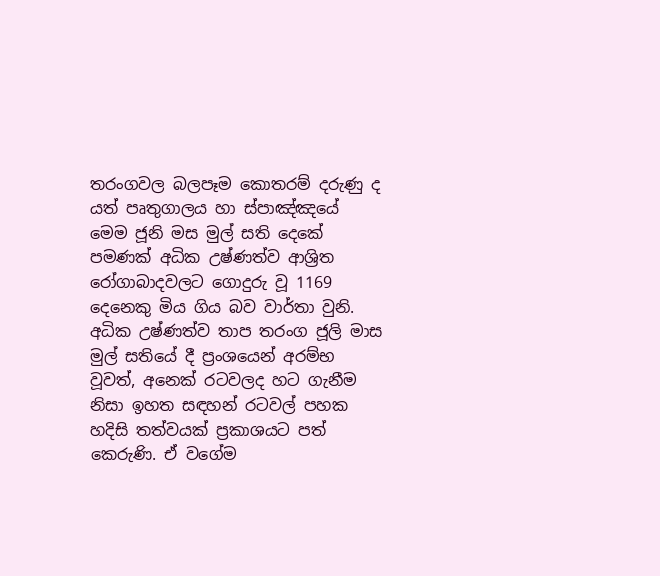තරංගවල බලපෑම කොතරම් දරුණු ද යත් පෘතුගාලය හා ස්පාඤ්ඤයේ මෙම ජූනි මස මුල් සති දෙකේ පමණක් අධික උෂ්ණත්ව ආශ්‍රිත රෝගාබාදවලට ගොදුරු වූ 1169 දෙනෙකු මිය ගිය බව වාර්තා වුනි. අධික උෂ්ණත්ව තාප තරංග ජූලි මාස මුල් සතියේ දී ප්‍රංශයෙන් අරම්භ වූවත්, අනෙක් රටවලද හට ගැනීම නිසා ඉහත සඳහන් රටවල් පහක හදිසි තත්වයක් ප්‍රකාශයට පත් කෙරුණි. ඒ වගේම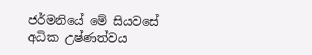ජර්මනියේ මේ සියවසේ අධික උෂ්ණත්වය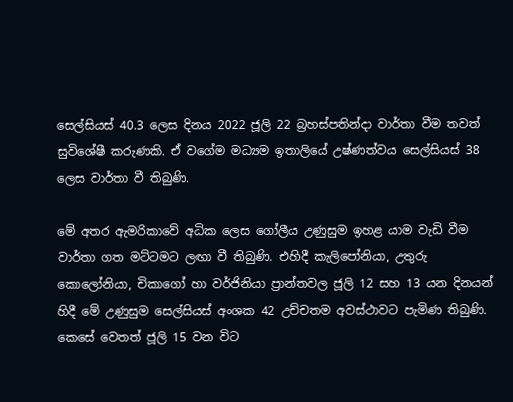සෙල්සියස් 40.3 ලෙස දිනය 2022 ජූලි 22 බ්‍රහස්පතින්දා වාර්තා වීම තවත් සුවිශේෂී කරුණකි. ඒ වගේම මධ්‍යම ඉතාලියේ උෂ්ණත්වය සෙල්සියස් 38 ලෙස වාර්තා වී තිබුණි.

මේ අතර ඇමරිකාවේ අධික ලෙස ගෝලීය උණුසුම ඉහළ යාම වැඩි වීම වාර්තා ගත මට්ටමට ලඟා වී තිබුණි. එහිදී කැලිපෝනියා, උතුරු කොලෝනියා, චිකාගෝ හා වර්ජිනියා ප්‍රාන්තවල ජූලි 12 සහ 13 යන දිනයන් හිදී මේ උණුසුම සෙල්සියස් අංශක 42 උච්චතම අවස්ථාවට පැමිණ තිබුණි. කෙසේ වෙතත් ජූලි 15 වන විට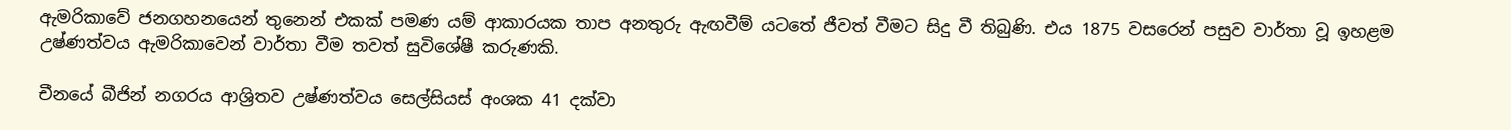ඇමරිකාවේ ජනගහනයෙන් තුනෙන් එකක් පමණ යම් ආකාරයක තාප අනතුරු ඇඟවීම් යටතේ ජීවත් වීමට සිදු වී තිබුණි. එය 1875 වසරෙන් පසුව වාර්තා වූ ඉහළම උෂ්ණත්වය ඇමරිකාවෙන් වාර්තා වීම තවත් සුවිශේෂී කරුණකි.

චීනයේ බීජින් නගරය ආශ්‍රිතව උෂ්ණත්වය සෙල්සියස් අංශක 41 දක්වා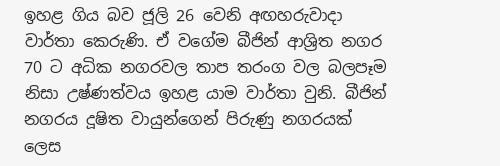ඉහළ ගිය බව ජූලි 26 වෙනි අඟහරුවාදා වාර්තා කෙරුණි. ඒ වගේම බීජින් ආශ්‍රිත නගර 70 ට අධික නගරවල තාප තරංග වල බලපෑම නිසා උෂ්ණත්වය ඉහළ යාම වාර්තා වුනි. බීජින් නගරය දූෂිත වායුන්ගෙන් පිරුණු නගරයක් ලෙස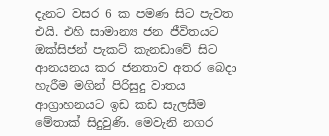දැනට වසර 6 ක පමණ සිට පැවත එයි. එහි සාමාන්‍ය ජන ජීවිතයට ඔක්සිජන් පැකට් කැනඩාවේ සිට ආනයනය කර ජනතාව අතර බෙදා හැරීම මගින් පිරිසුදු වාතය ආග්‍රාහනයට ඉඩ කඩ සැලසීම මේතාක් සිදුවුණි. මෙවැනි නගර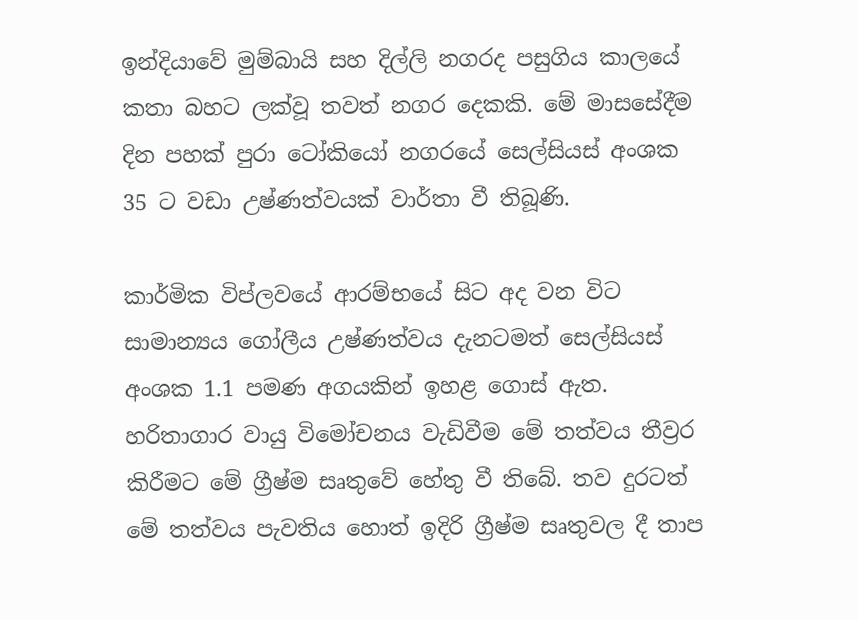ඉන්දියාවේ මුම්බායි සහ දිල්ලි නගරද පසුගිය කාලයේ කතා බහට ලක්වූ තවත් නගර දෙකකි. මේ මාසසේදීම දින පහක් පුරා ටෝකියෝ නගරයේ සෙල්සියස් අංශක 35 ට වඩා උෂ්ණත්වයක් වාර්තා වී තිබූණි.

කාර්මික විප්ලවයේ ආරම්භයේ සිට අද වන විට සාමාන්‍යය ගෝලීය උෂ්ණත්වය දැනටමත් සෙල්සියස් අංශක 1.1 පමණ අගයකින් ඉහළ ගොස් ඇත. හරිතාගාර වායු විමෝචනය වැඩිවීම මේ තත්වය තීව්‍රර කිරීමට මේ ග්‍රීෂ්ම සෘතුවේ හේතු වී තිබේ. තව දුරටත් මේ තත්වය පැවතිය හොත් ඉදිරි ග්‍රීෂ්ම සෘතුවල දී තාප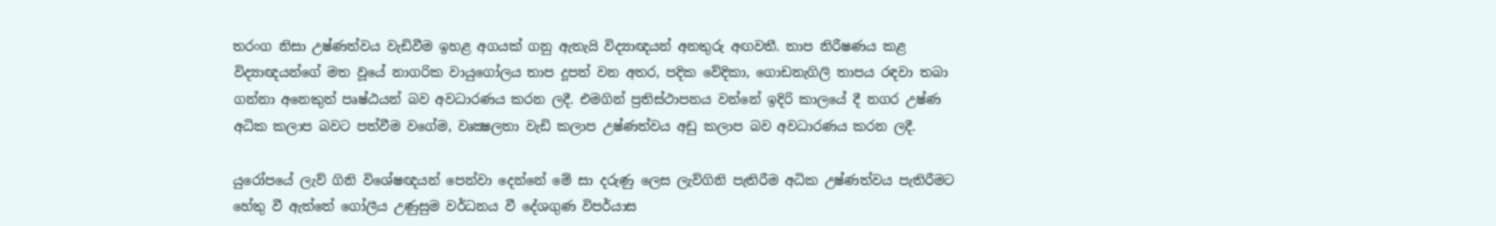තරංග නිසා උෂ්ණත්වය වැඩිවීම ඉහළ අගයක් ගනු ඇතැයි විද්‍යාඥයන් අනතුරු අඟවතී. තාප නිරීෂණය කළ විද්‍යාඥයන්ගේ මත වූයේ නාගරික වායුගෝලය තාප දූපත් වන අතර, පදික වේදිකා, ගොඩනැගිලි තාපය රඳවා තබා ගන්නා අනෙකුත් පෘෂ්ඨයන් බව අවධාරණය කරන ලදී. එමගින් ප්‍රතිස්ථාපනය වන්නේ ඉදිරි කාලයේ දී නගර උෂ්ණ අධික කලාප බවට පත්වීම වගේම, වෘක්‍ෂලතා වැඩි කලාප උෂ්ණත්වය අඩු කලාප බව අවධාරණය කරන ලදී.

යුරෝපයේ ලැව් ගිනි විශේෂඥයන් පෙන්වා දෙන්නේ මේ සා දරුණු ලෙස ලැව්ගිනි පැතිරීම අධික උෂ්ණත්වය පැතිරීමට හේතු වී ඇත්තේ ගෝලීය උණුසුම වර්ධනය වී දේශගුණ විපර්යාස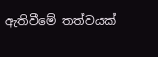ඇතිවීමේ තත්වයක්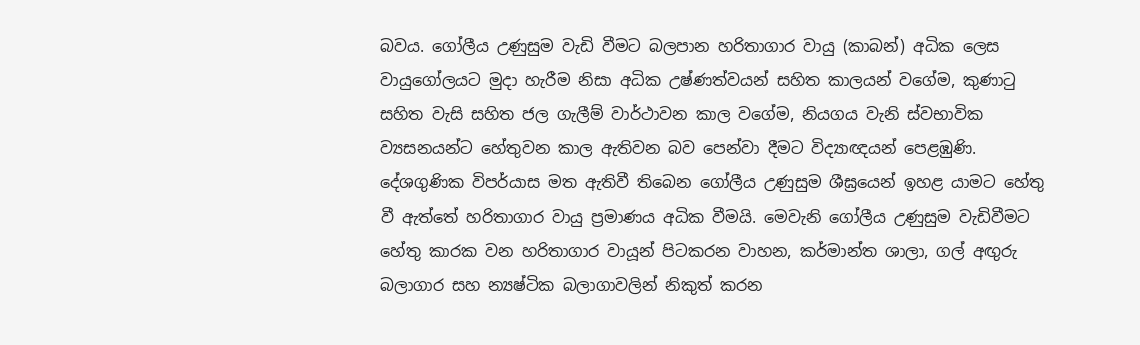බවය. ගෝලීය උණුසුම වැඩි වීමට බලපාන හරිතාගාර වායු (කාබන්) අධික ලෙස වායුගෝලයට මුදා හැරීම නිසා අධික උෂ්ණත්වයන් සහිත කාලයන් වගේම, කුණාටු සහිත වැසි සහිත ජල ගැලීම් වාර්ථාවන කාල වගේම, නියගය වැනි ස්වභාවික ව්‍යසනයන්ට හේතුවන කාල ඇතිවන බව පෙන්වා දීමට විද්‍යාඥයන් පෙළඹුණි. දේශගුණික විපර්යාස මත ඇතිවී තිබෙන ගෝලීය උණුසුම ශීඝ්‍රයෙන් ඉහළ යාමට හේතු වී ඇත්තේ හරිතාගාර වායු ප්‍රමාණය අධික වීමයි. මෙවැනි ගෝලීය උණුසුම වැඩිවීමට හේතු කාරක වන හරිතාගාර වායූන් පිටකරන වාහන, කර්මාන්ත ශාලා, ගල් අඟුරු බලාගාර සහ න්‍යෂ්ටික බලාගාවලින් නිකුත් කරන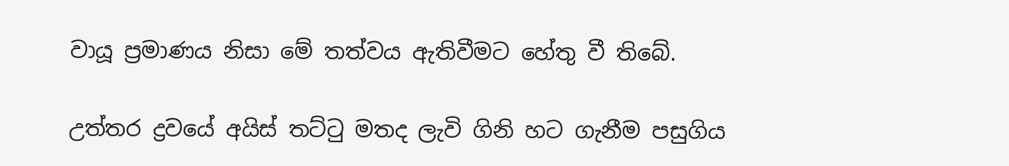වායූ ප්‍රමාණය නිසා මේ තත්වය ඇතිවීමට හේතු වී තිබේ.

උත්තර ද්‍රවයේ අයිස් තට්ටු මතද ලැවි ගිනි හට ගැනීම පසුගිය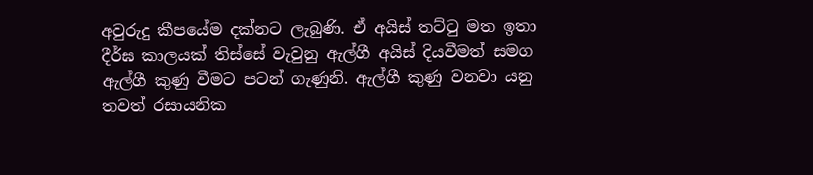අවුරුදු කීපයේම දක්නට ලැබුණි. ඒ අයිස් තට්ටු මත ඉතා දීර්ඝ කාලයක් තිස්සේ වැවුනු ඇල්ගී අයිස් දියවීමත් සමග ඇල්ගී කුණු වීමට පටන් ගැණුනි. ඇල්ගී කුණු වනවා යනු තවත් රසායනික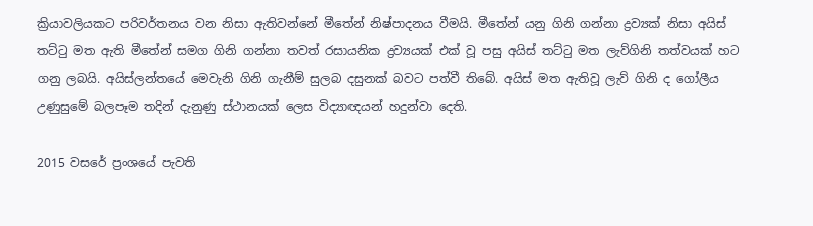ක්‍රියාවලියකට පරිවර්තනය වන නිසා ඇතිවන්නේ මීතේන් නිෂ්පාදනය වීමයි. මීතේන් යනු ගිනි ගන්නා ද්‍රව්‍යක් නිසා අයිස් තට්ටු මත ඇති මීතේන් සමග ගිනි ගන්නා තවත් රසායනික ද්‍රව්‍යයක් එක් වූ පසු අයිස් තට්ටු මත ලැව්ගිනි තත්වයක් හට ගනු ලබයි. අයිස්ලන්තයේ මෙවැනි ගිනි ගැනීම් සුලබ දසුනක් බවට පත්වී තිබේ. අයිස් මත ඇතිවූ ලැව් ගිනි ද ගෝලීය උණුසුමේ බලපෑම තදින් දැනුණු ස්ථානයක් ලෙස විද්‍යාඥයන් හදුන්වා දෙති.

2015 වසරේ ප්‍රංශයේ පැවති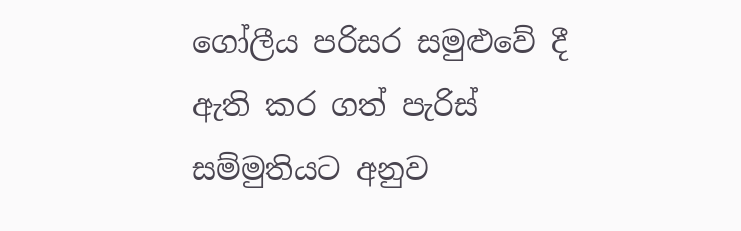ගෝලීය පරිසර සමුළුවේ දී ඇති කර ගත් පැරිස් සම්මුතියට අනුව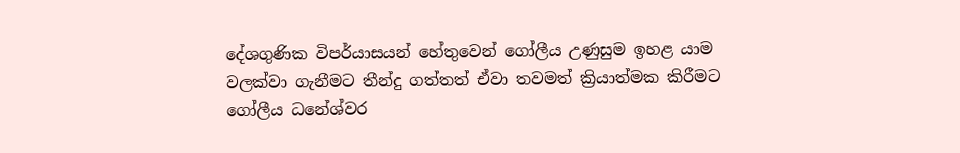දේශගුණික විපර්යාසයන් හේතුවෙන් ගෝලීය උණුසුම ඉහළ යාම වලක්වා ගැනීමට තීන්දු ගත්තත් ඒවා තවමත් ක්‍රියාත්මක කිරීමට ගෝලීය ධනේශ්වර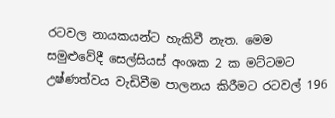රටවල නායකයන්ට හැකිවී නැත. මෙම සමුළුවේදී සෙල්සියස් අංශක 2 ක මට්ටමට උෂ්ණත්වය වැඩිවීම පාලනය කිරීමට රටවල් 196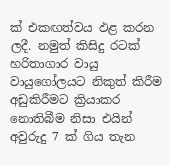ක් එකඟත්වය ඵළ කරන ලදී. නමුත් කිසිදු රටක් හරිතාගාර වායු වායුගෝලයට නිකුත් කිරීම අඩුකිරීමට ක්‍රියාකර නොතිබීම නිසා එයින් අවුරුදු 7 ක් ගිය තැන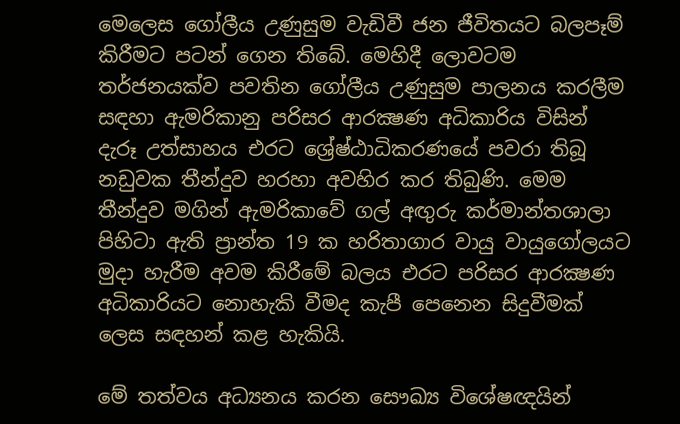මෙලෙස ගෝලීය උණුසුම වැඩිවී ජන ජීවිතයට බලපෑම් කිරීමට පටන් ගෙන තිබේ. මෙහිදී ලොවටම තර්ජනයක්ව පවතින ගෝලීය උණුසුම පාලනය කරලීම සඳහා ඇමරිකානු පරිසර ආරක්‍ෂණ අධිකාරිය විසින් දැරූ උත්සාහය එරට ශ්‍රේෂ්ඨාධිකරණයේ පවරා තිබූ නඩුවක තීන්දුව හරහා අවහිර කර තිබුණි. මෙම තීන්දුව මගින් ඇමරිකාවේ ගල් අඟුරු කර්මාන්තශාලා පිහිටා ඇති ප්‍රාන්ත 19 ක හරිතාගාර වායු වායුගෝලයට මුදා හැරීම අවම කිරීමේ බලය එරට පරිසර ආරක්‍ෂණ අධිකාරියට නොහැකි වීමද කැපී පෙනෙන සිදුවීමක් ලෙස සඳහන් කළ හැකියි.

මේ තත්වය අධ්‍යනය කරන සෞඛ්‍ය විශේෂඥයින්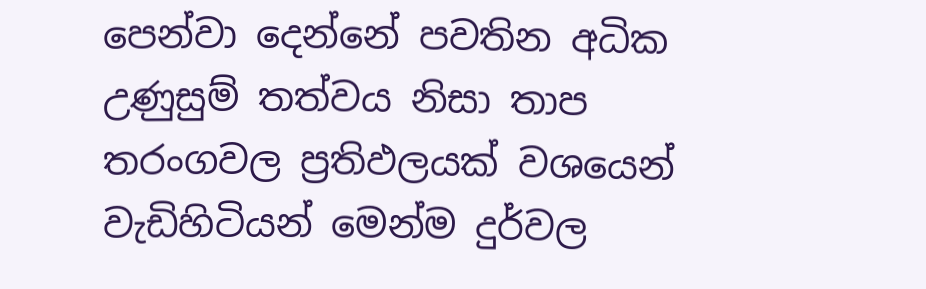පෙන්වා දෙන්නේ පවතින අධික උණුසුම් තත්වය නිසා තාප තරංගවල ප්‍රතිඵලයක් වශයෙන් වැඩිහිටියන් මෙන්ම දුර්වල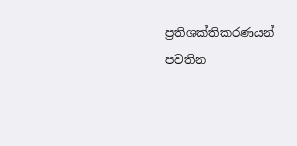ප්‍රතිශක්තිකරණයන් පවතින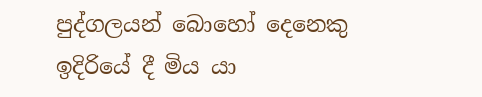පුද්ගලයන් බොහෝ දෙනෙකු ඉදිරියේ දී මිය යා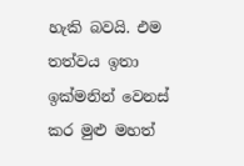හැකි බවයි. එම තත්වය ඉතා ඉක්මනින් වෙනස් කර මුළු මහත්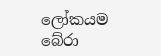ලෝකයම බේරා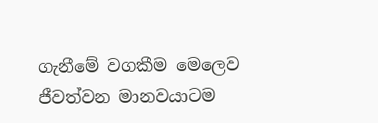ගැනීමේ වගකීම මෙලෙව ජීවත්වන මානවයාටම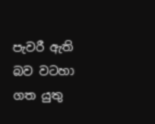පැවරී ඇති බව වටහා ගත යුතු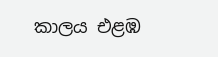කාලය එළඹ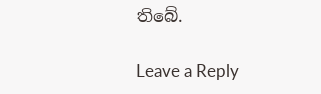තිබේ.

Leave a Reply